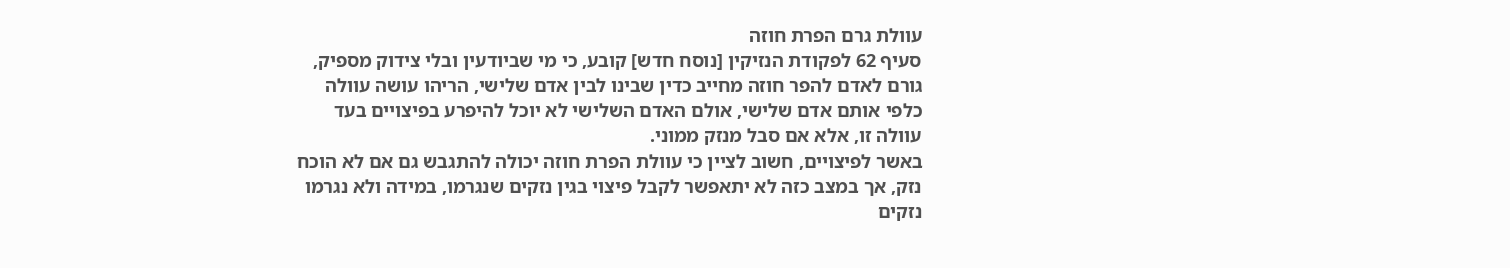עוולת גרם הפרת חוזה
סעיף 62 לפקודת הנזיקין [נוסח חדש] קובע, כי מי שביודעין ובלי צידוק מספיק, גורם לאדם להפר חוזה מחייב כדין שבינו לבין אדם שלישי, הריהו עושה עוולה כלפי אותם אדם שלישי, אולם האדם השלישי לא יוכל להיפרע בפיצויים בעד עוולה זו, אלא אם סבל מנזק ממוני.
באשר לפיצויים, חשוב לציין כי עוולת הפרת חוזה יכולה להתגבש גם אם לא הוכח נזק, אך במצב כזה לא יתאפשר לקבל פיצוי בגין נזקים שנגרמו, במידה ולא נגרמו נזקים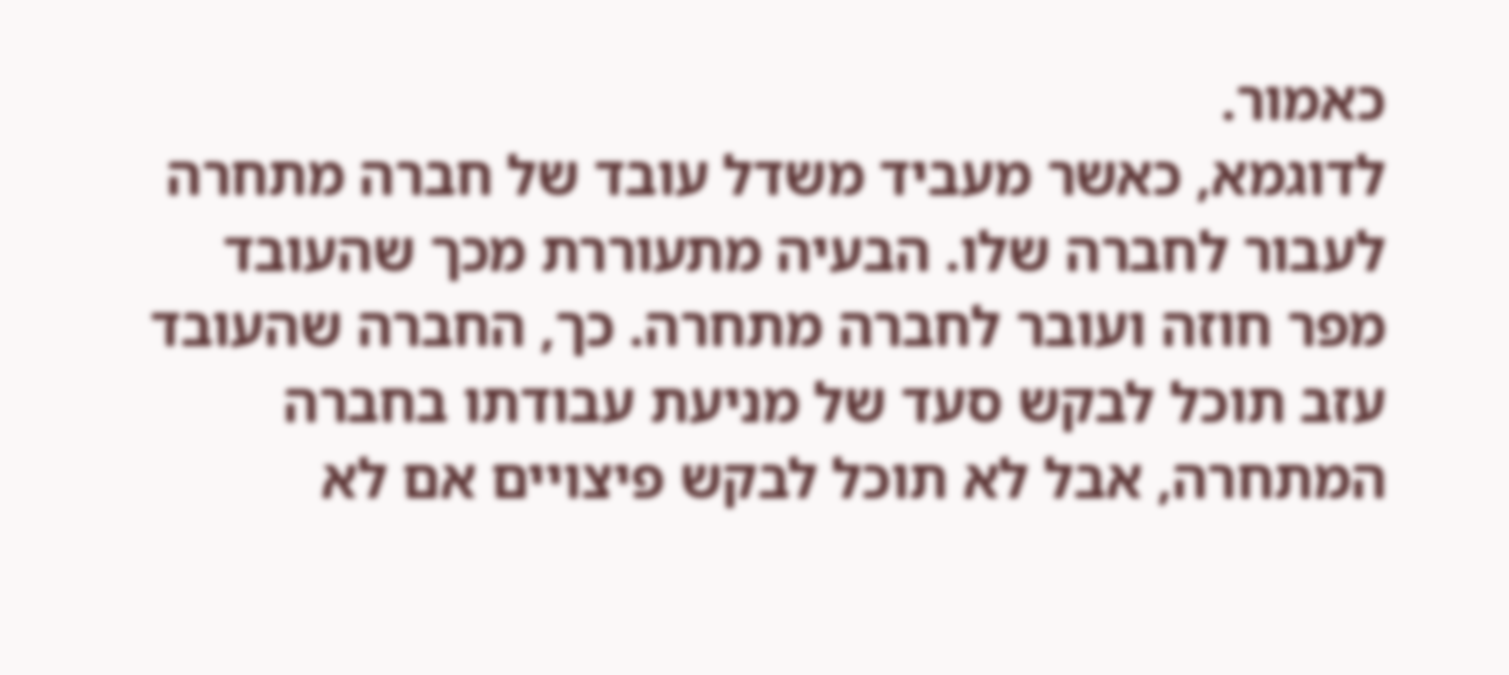כאמור.
לדוגמא, כאשר מעביד משדל עובד של חברה מתחרה לעבור לחברה שלו. הבעיה מתעוררת מכך שהעובד מפר חוזה ועובר לחברה מתחרה. כך, החברה שהעובד עזב תוכל לבקש סעד של מניעת עבודתו בחברה המתחרה, אבל לא תוכל לבקש פיצויים אם לא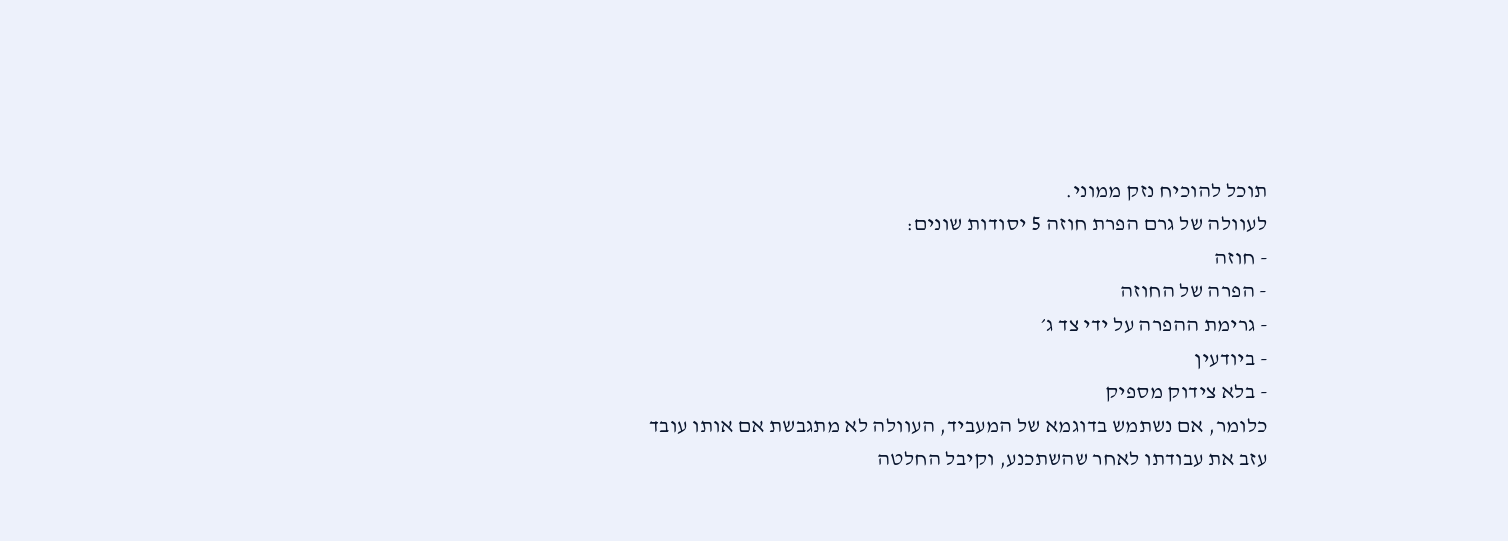תוכל להוכיח נזק ממוני.
לעוולה של גרם הפרת חוזה 5 יסודות שונים:
- חוזה
- הפרה של החוזה
- גרימת ההפרה על ידי צד ג׳
- ביודעין
- בלא צידוק מספיק
כלומר, אם נשתמש בדוגמא של המעביד, העוולה לא מתגבשת אם אותו עובד עזב את עבודתו לאחר שהשתכנע, וקיבל החלטה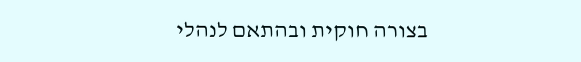בצורה חוקית ובהתאם לנהלי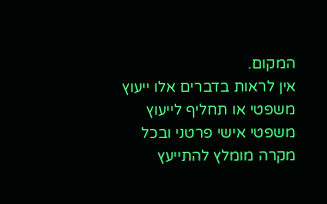המקום.
אין לראות בדברים אלו ייעוץ משפטי או תחליף לייעוץ משפטי אישי פרטני ובכל מקרה מומלץ להתייעץ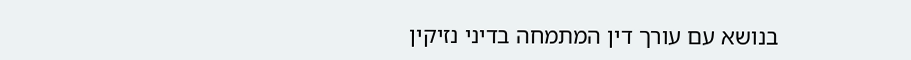בנושא עם עורך דין המתמחה בדיני נזיקין